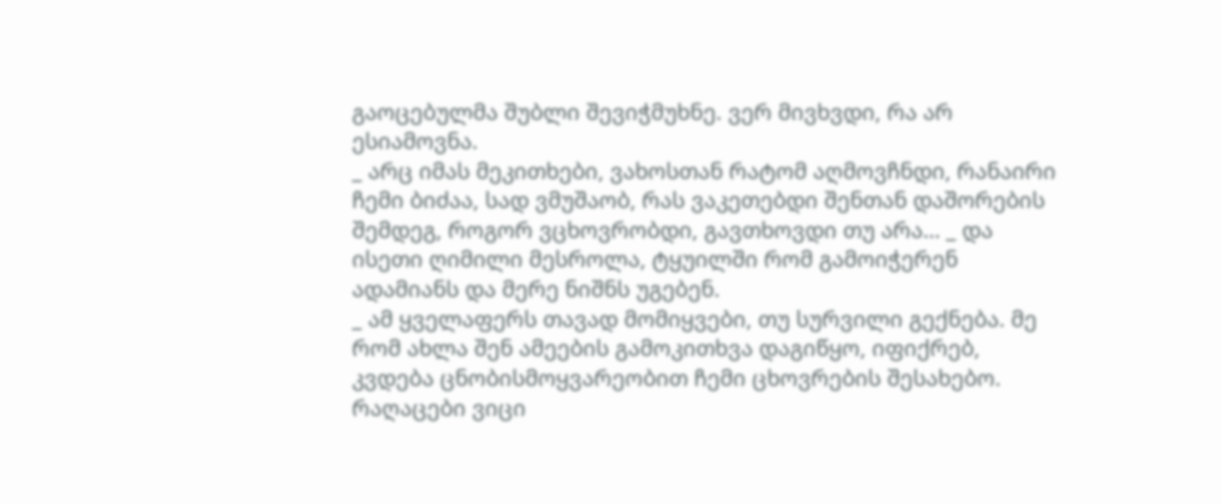გაოცებულმა შუბლი შევიჭმუხნე. ვერ მივხვდი, რა არ ესიამოვნა.
_ არც იმას მეკითხები, ვახოსთან რატომ აღმოვჩნდი, რანაირი ჩემი ბიძაა, სად ვმუშაობ, რას ვაკეთებდი შენთან დაშორების შემდეგ, როგორ ვცხოვრობდი, გავთხოვდი თუ არა… _ და ისეთი ღიმილი მესროლა, ტყუილში რომ გამოიჭერენ ადამიანს და მერე ნიშნს უგებენ.
_ ამ ყველაფერს თავად მომიყვები, თუ სურვილი გექნება. მე რომ ახლა შენ ამეების გამოკითხვა დაგიწყო, იფიქრებ, კვდება ცნობისმოყვარეობით ჩემი ცხოვრების შესახებო. რაღაცები ვიცი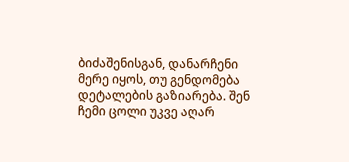ბიძაშენისგან, დანარჩენი მერე იყოს, თუ გენდომება დეტალების გაზიარება. შენ ჩემი ცოლი უკვე აღარ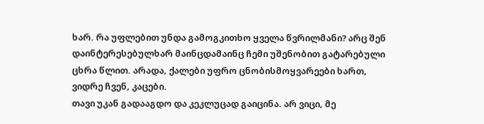ხარ. რა უფლებით უნდა გამოგკითხო ყველა წვრილმანი? არც შენ დაინტერესებულხარ მაინცდამაინც ჩემი უშენობით გატარებული ცხრა წლით. არადა, ქალები უფრო ცნობისმოყვარეები ხართ, ვიდრე ჩვენ, კაცები.
თავი უკან გადააგდო და კეკლუცად გაიცინა. არ ვიცი, მე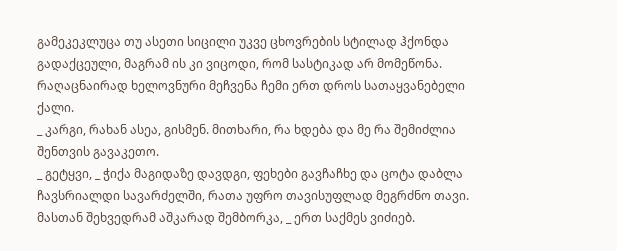გამეკეკლუცა თუ ასეთი სიცილი უკვე ცხოვრების სტილად ჰქონდა გადაქცეული, მაგრამ ის კი ვიცოდი, რომ სასტიკად არ მომეწონა. რაღაცნაირად ხელოვნური მეჩვენა ჩემი ერთ დროს სათაყვანებელი ქალი.
_ კარგი, რახან ასეა, გისმენ. მითხარი, რა ხდება და მე რა შემიძლია შენთვის გავაკეთო.
_ გეტყვი, _ ჭიქა მაგიდაზე დავდგი, ფეხები გავჩაჩხე და ცოტა დაბლა ჩავსრიალდი სავარძელში, რათა უფრო თავისუფლად მეგრძნო თავი. მასთან შეხვედრამ აშკარად შემბორკა, _ ერთ საქმეს ვიძიებ.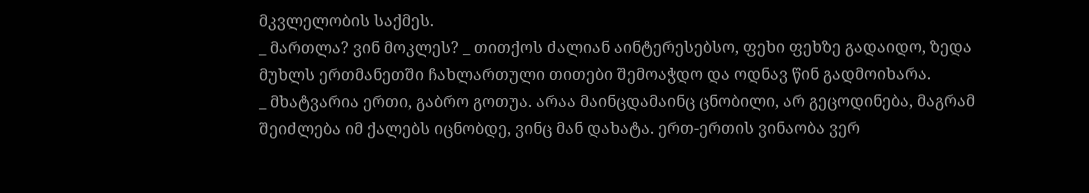მკვლელობის საქმეს.
_ მართლა? ვინ მოკლეს? _ თითქოს ძალიან აინტერესებსო, ფეხი ფეხზე გადაიდო, ზედა მუხლს ერთმანეთში ჩახლართული თითები შემოაჭდო და ოდნავ წინ გადმოიხარა.
_ მხატვარია ერთი, გაბრო გოთუა. არაა მაინცდამაინც ცნობილი, არ გეცოდინება, მაგრამ შეიძლება იმ ქალებს იცნობდე, ვინც მან დახატა. ერთ-ერთის ვინაობა ვერ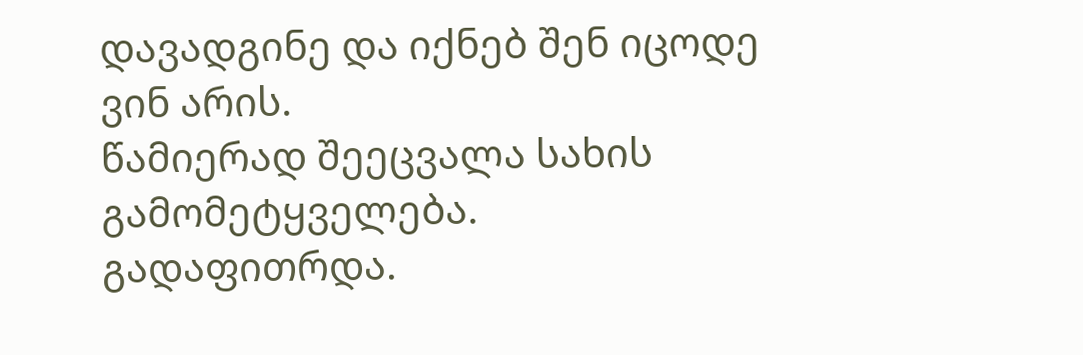დავადგინე და იქნებ შენ იცოდე ვინ არის.
წამიერად შეეცვალა სახის გამომეტყველება. გადაფითრდა.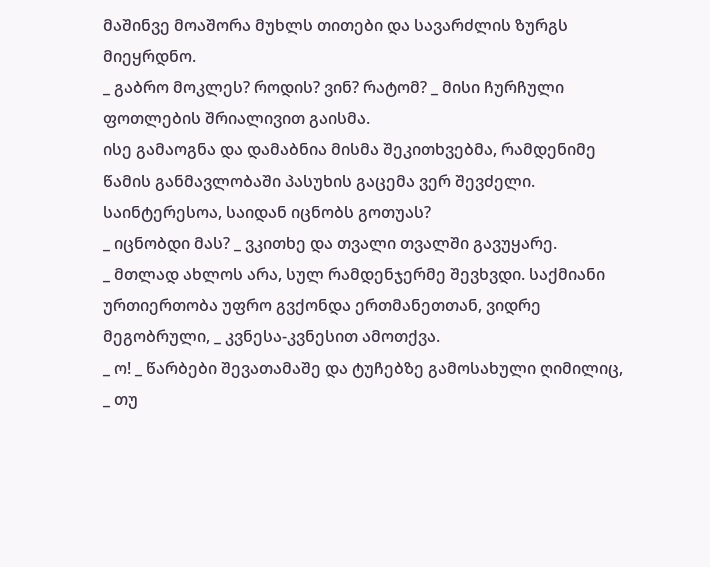მაშინვე მოაშორა მუხლს თითები და სავარძლის ზურგს მიეყრდნო.
_ გაბრო მოკლეს? როდის? ვინ? რატომ? _ მისი ჩურჩული ფოთლების შრიალივით გაისმა.
ისე გამაოგნა და დამაბნია მისმა შეკითხვებმა, რამდენიმე წამის განმავლობაში პასუხის გაცემა ვერ შევძელი.
საინტერესოა, საიდან იცნობს გოთუას?
_ იცნობდი მას? _ ვკითხე და თვალი თვალში გავუყარე.
_ მთლად ახლოს არა, სულ რამდენჯერმე შევხვდი. საქმიანი ურთიერთობა უფრო გვქონდა ერთმანეთთან, ვიდრე მეგობრული, _ კვნესა-კვნესით ამოთქვა.
_ ო! _ წარბები შევათამაშე და ტუჩებზე გამოსახული ღიმილიც, _ თუ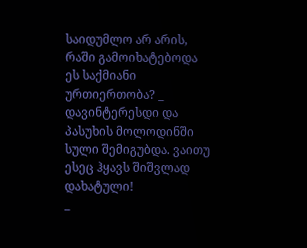საიდუმლო არ არის, რაში გამოიხატებოდა ეს საქმიანი ურთიერთობა? _ დავინტერესდი და პასუხის მოლოდინში სული შემიგუბდა. ვაითუ ესეც ჰყავს შიშვლად დახატული!
_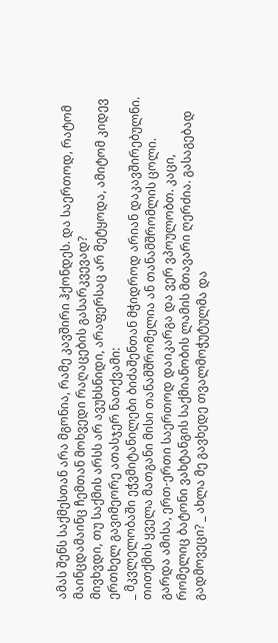ამას შენს საქმესთან არა მგონია, რამე კავშირი ჰქონდეს. და საერთოდ, რატომ მაინცდამაინც ჩემთან მოხვედი რაღაცების გასარკვევად?
მივხვდი, თუ საქმის არსს არ ავუხსნიდი, არაფერსაც არ მეტყოდა, ამიტომ კიდევ ერთხელ გავიმეორე ათასჯერ ნათქვამი:
_ მკვლელობაში ეჭვმიტანილები ბიძაშენთან მჭიდროდ არიან დაკავშირებულნი. თითქმის ყველა მათგანი მისი თანამშრომელია ან თანამშრომლის ცოლი. გარდა ამისა, ერთ-ერთი საერთოდ დაიკარგა და ვერ ვპოულობთ. კაცი, რომელიც ბატონი ვახტანგის საქმიანობის ლამის მთავარი ღერძია. გასაგებად გადმოვეცი? _ ახლა მე გავხედე თვალმოჭუტულმა და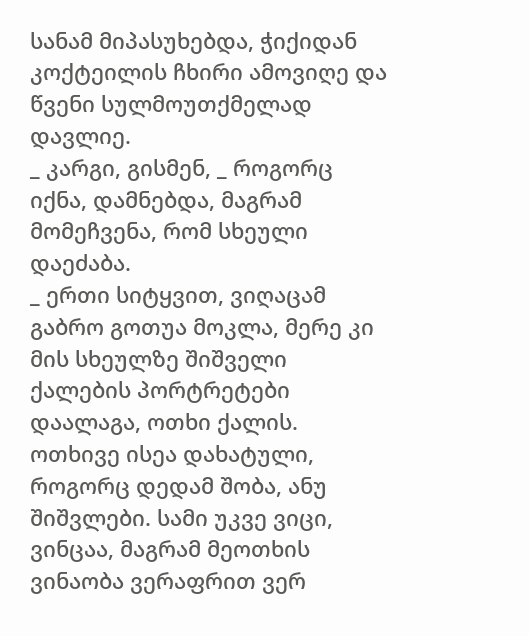სანამ მიპასუხებდა, ჭიქიდან კოქტეილის ჩხირი ამოვიღე და წვენი სულმოუთქმელად დავლიე.
_ კარგი, გისმენ, _ როგორც იქნა, დამნებდა, მაგრამ მომეჩვენა, რომ სხეული დაეძაბა.
_ ერთი სიტყვით, ვიღაცამ გაბრო გოთუა მოკლა, მერე კი მის სხეულზე შიშველი ქალების პორტრეტები დაალაგა, ოთხი ქალის. ოთხივე ისეა დახატული, როგორც დედამ შობა, ანუ შიშვლები. სამი უკვე ვიცი, ვინცაა, მაგრამ მეოთხის ვინაობა ვერაფრით ვერ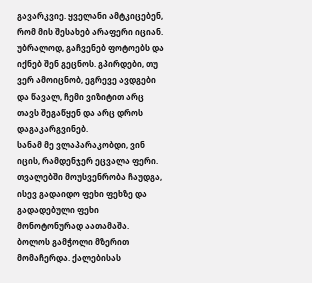გავარკვიე. ყველანი ამტკიცებენ, რომ მის შესახებ არაფერი იციან. უბრალოდ, გაჩვენებ ფოტოებს და იქნებ შენ გეცნოს. გპირდები, თუ ვერ ამოიცნობ, ეგრევე ავდგები და წავალ, ჩემი ვიზიტით არც თავს შეგაწყენ და არც დროს დაგაკარგვინებ.
სანამ მე ვლაპარაკობდი, ვინ იცის, რამდენჯერ ეცვალა ფერი. თვალებში მოუსვენრობა ჩაუდგა, ისევ გადაიდო ფეხი ფეხზე და გადადებული ფეხი მონოტონურად აათამაშა.
ბოლოს გამჭოლი მზერით მომაჩერდა. ქალებისას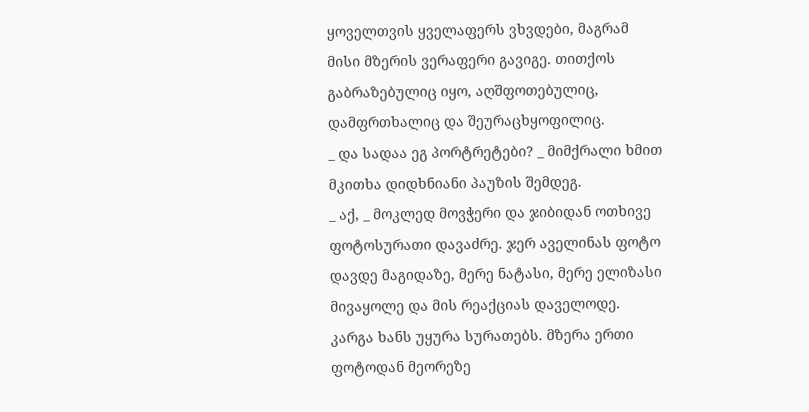ყოველთვის ყველაფერს ვხვდები, მაგრამ მისი მზერის ვერაფერი გავიგე. თითქოს გაბრაზებულიც იყო, აღშფოთებულიც, დამფრთხალიც და შეურაცხყოფილიც.
_ და სადაა ეგ პორტრეტები? _ მიმქრალი ხმით მკითხა დიდხნიანი პაუზის შემდეგ.
_ აქ, _ მოკლედ მოვჭერი და ჯიბიდან ოთხივე ფოტოსურათი დავაძრე. ჯერ აველინას ფოტო დავდე მაგიდაზე, მერე ნატასი, მერე ელიზასი მივაყოლე და მის რეაქციას დაველოდე.
კარგა ხანს უყურა სურათებს. მზერა ერთი ფოტოდან მეორეზე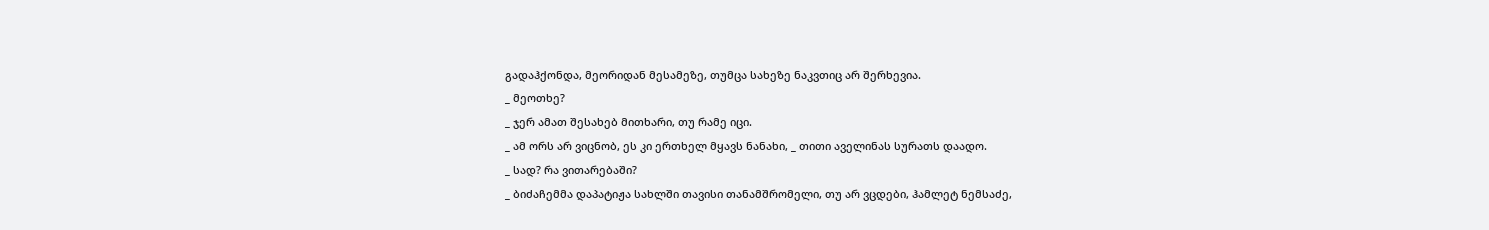გადაჰქონდა, მეორიდან მესამეზე, თუმცა სახეზე ნაკვთიც არ შერხევია.
_ მეოთხე?
_ ჯერ ამათ შესახებ მითხარი, თუ რამე იცი.
_ ამ ორს არ ვიცნობ, ეს კი ერთხელ მყავს ნანახი, _ თითი აველინას სურათს დაადო.
_ სად? რა ვითარებაში?
_ ბიძაჩემმა დაპატიჟა სახლში თავისი თანამშრომელი, თუ არ ვცდები, ჰამლეტ ნემსაძე,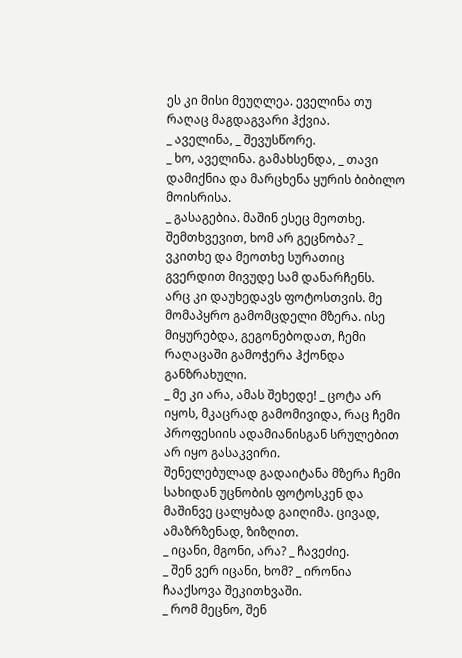ეს კი მისი მეუღლეა. ეველინა თუ რაღაც მაგდაგვარი ჰქვია.
_ აველინა, _ შევუსწორე.
_ ხო, აველინა. გამახსენდა, _ თავი დამიქნია და მარცხენა ყურის ბიბილო მოისრისა.
_ გასაგებია. მაშინ ესეც მეოთხე. შემთხვევით, ხომ არ გეცნობა? _ ვკითხე და მეოთხე სურათიც გვერდით მივუდე სამ დანარჩენს.
არც კი დაუხედავს ფოტოსთვის. მე მომაპყრო გამომცდელი მზერა. ისე მიყურებდა, გეგონებოდათ, ჩემი რაღაცაში გამოჭერა ჰქონდა განზრახული.
_ მე კი არა, ამას შეხედე! _ ცოტა არ იყოს, მკაცრად გამომივიდა, რაც ჩემი პროფესიის ადამიანისგან სრულებით არ იყო გასაკვირი.
შენელებულად გადაიტანა მზერა ჩემი სახიდან უცნობის ფოტოსკენ და მაშინვე ცალყბად გაიღიმა. ცივად, ამაზრზენად, ზიზღით.
_ იცანი, მგონი, არა? _ ჩავეძიე.
_ შენ ვერ იცანი, ხომ? _ ირონია ჩააქსოვა შეკითხვაში.
_ რომ მეცნო, შენ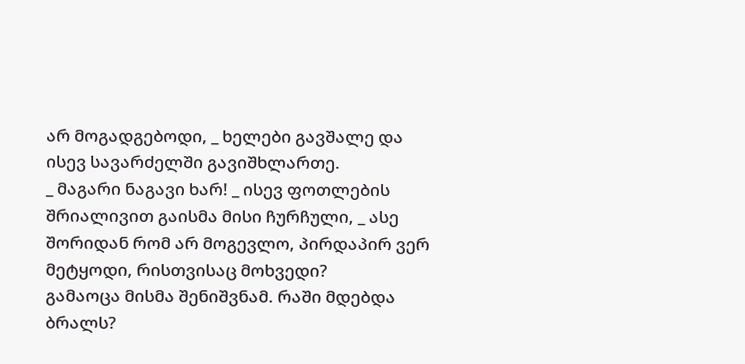არ მოგადგებოდი, _ ხელები გავშალე და ისევ სავარძელში გავიშხლართე.
_ მაგარი ნაგავი ხარ! _ ისევ ფოთლების შრიალივით გაისმა მისი ჩურჩული, _ ასე შორიდან რომ არ მოგევლო, პირდაპირ ვერ მეტყოდი, რისთვისაც მოხვედი?
გამაოცა მისმა შენიშვნამ. რაში მდებდა ბრალს?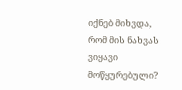იქნებ მიხვდა, რომ მის ნახვას ვიყავი მოწყურებული?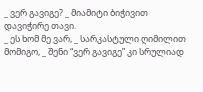_ ვერ გავიგე? _ მიამიტი ბიჭივით დავიჭირე თავი.
_ ეს ხომ მე ვარ, _ სარკასტული ღიმილით მომიგო, _ შენი “ვერ გავიგე” კი სრულიად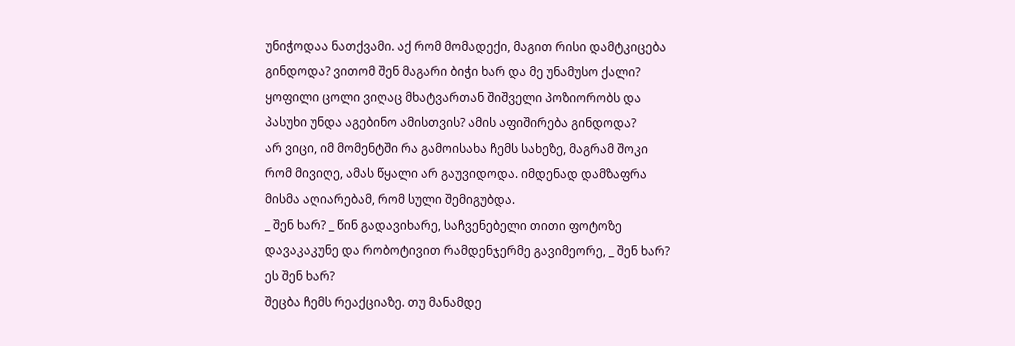უნიჭოდაა ნათქვამი. აქ რომ მომადექი, მაგით რისი დამტკიცება გინდოდა? ვითომ შენ მაგარი ბიჭი ხარ და მე უნამუსო ქალი? ყოფილი ცოლი ვიღაც მხატვართან შიშველი პოზიორობს და პასუხი უნდა აგებინო ამისთვის? ამის აფიშირება გინდოდა?
არ ვიცი, იმ მომენტში რა გამოისახა ჩემს სახეზე, მაგრამ შოკი რომ მივიღე, ამას წყალი არ გაუვიდოდა. იმდენად დამზაფრა მისმა აღიარებამ, რომ სული შემიგუბდა.
_ შენ ხარ? _ წინ გადავიხარე, საჩვენებელი თითი ფოტოზე დავაკაკუნე და რობოტივით რამდენჯერმე გავიმეორე, _ შენ ხარ? ეს შენ ხარ?
შეცბა ჩემს რეაქციაზე. თუ მანამდე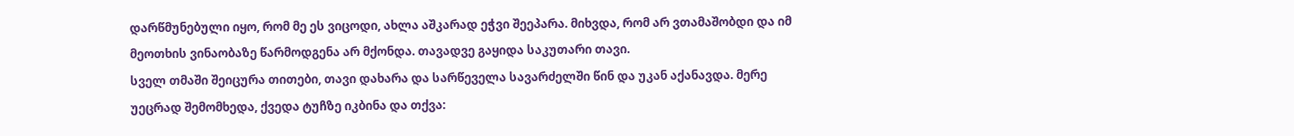დარწმუნებული იყო, რომ მე ეს ვიცოდი, ახლა აშკარად ეჭვი შეეპარა. მიხვდა, რომ არ ვთამაშობდი და იმ მეოთხის ვინაობაზე წარმოდგენა არ მქონდა. თავადვე გაყიდა საკუთარი თავი.
სველ თმაში შეიცურა თითები, თავი დახარა და სარწეველა სავარძელში წინ და უკან აქანავდა. მერე უეცრად შემომხედა, ქვედა ტუჩზე იკბინა და თქვა: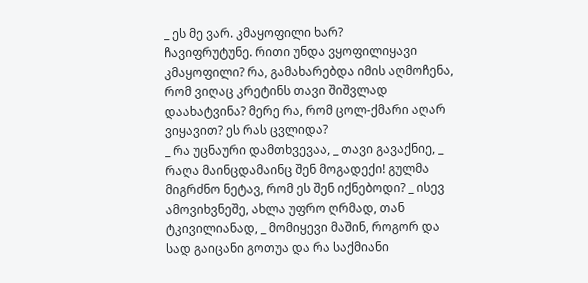_ ეს მე ვარ. კმაყოფილი ხარ?
ჩავიფრუტუნე. რითი უნდა ვყოფილიყავი კმაყოფილი? რა, გამახარებდა იმის აღმოჩენა, რომ ვიღაც კრეტინს თავი შიშვლად დაახატვინა? მერე რა, რომ ცოლ-ქმარი აღარ ვიყავით? ეს რას ცვლიდა?
_ რა უცნაური დამთხვევაა, _ თავი გავაქნიე, _ რაღა მაინცდამაინც შენ მოგადექი! გულმა მიგრძნო ნეტავ, რომ ეს შენ იქნებოდი? _ ისევ ამოვიხვნეშე, ახლა უფრო ღრმად, თან ტკივილიანად, _ მომიყევი მაშინ, როგორ და სად გაიცანი გოთუა და რა საქმიანი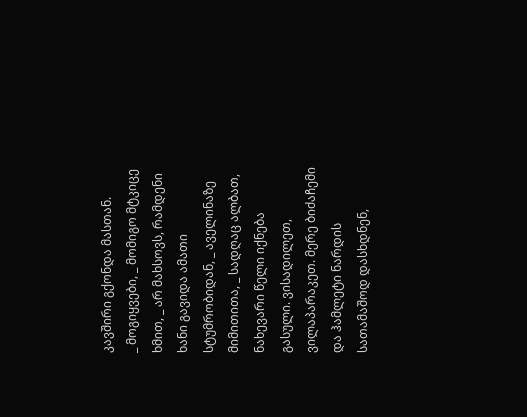კავშირი გქონდა მასთან.
_ მოგიყვები, _ მომიგო მტკიცე ხმით, _ არ მახსოვს, რამდენი ხანი გავიდა ამათი სტუმრობიდან, _ აველინაზე მიმითითა, _ სადღაც ალბათ, ნახევარი წელი იქნება გასული. ვისადილეთ, ვილაპარაკეთ. მერე ბიძაჩემი და ჰამლეტი ნარდის სათამაშოდ დასხდნენ,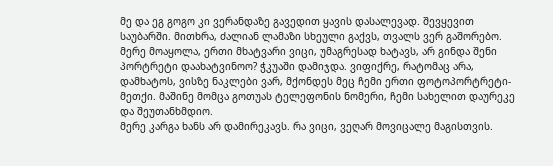მე და ეგ გოგო კი ვერანდაზე გავედით ყავის დასალევად. შევყევით საუბარში. მითხრა, ძალიან ლამაზი სხეული გაქვს, თვალს ვერ გაშორებო. მერე მოაყოლა, ერთი მხატვარი ვიცი, უმაგრესად ხატავს, არ გინდა შენი პორტრეტი დაახატვინოო? ჭკუაში დამიჯდა. ვიფიქრე, რატომაც არა, დამხატოს, ვისზე ნაკლები ვარ, მქონდეს მეც ჩემი ერთი ფოტოპორტრეტი-მეთქი. მაშინე მომცა გოთუას ტელეფონის ნომერი, ჩემი სახელით დაურეკე და შეუთანხმდიო.
მერე კარგა ხანს არ დამირეკავს. რა ვიცი, ვეღარ მოვიცალე მაგისთვის.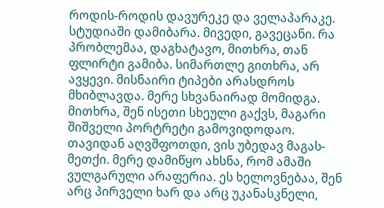როდის-როდის დავურეკე და ველაპარაკე. სტუდიაში დამიბარა. მივედი, გავეცანი. რა პრობლემაა, დაგხატავო, მითხრა, თან ფლირტი გამიბა. სიმართლე გითხრა, არ ავყევი. მისნაირი ტიპები არასდროს მხიბლავდა. მერე სხვანაირად მომიდგა. მითხრა, შენ ისეთი სხეული გაქვს, მაგარი შიშველი პორტრეტი გამოვიდოდაო. თავიდან აღვშფოთდი, ვის უბედავ მაგას-მეთქი. მერე დამიწყო ახსნა, რომ ამაში ვულგარული არაფერია. ეს ხელოვნებაა, შენ არც პირველი ხარ და არც უკანასკნელი,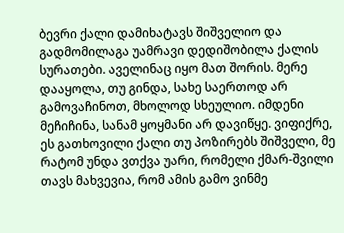ბევრი ქალი დამიხატავს შიშველიო და გადმომილაგა უამრავი დედიშობილა ქალის სურათები. აველინაც იყო მათ შორის. მერე დააყოლა, თუ გინდა, სახე საერთოდ არ გამოვაჩინოთ, მხოლოდ სხეულიო. იმდენი მეჩიჩინა, სანამ ყოყმანი არ დავიწყე. ვიფიქრე, ეს გათხოვილი ქალი თუ პოზირებს შიშველი, მე რატომ უნდა ვთქვა უარი, რომელი ქმარ-შვილი თავს მახვევია, რომ ამის გამო ვინმე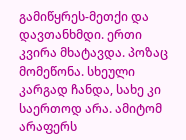გამიწყრეს-მეთქი და დავთანხმდი. ერთი კვირა მხატავდა. პოზაც მომეწონა. სხეული კარგად ჩანდა, სახე კი საერთოდ არა. ამიტომ არაფერს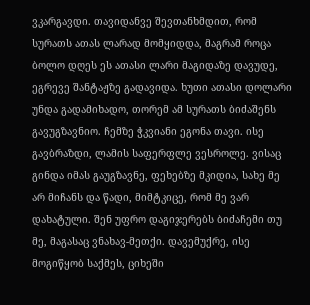ვკარგავდი. თავიდანვე შევთანხმდით, რომ სურათს ათას ლარად მომყიდდა, მაგრამ როცა ბოლო დღეს ეს ათასი ლარი მაგიდაზე დავუდე, ეგრევე შანტაჟზე გადავიდა. ხუთი ათასი დოლარი უნდა გადამიხადო, თორემ ამ სურათს ბიძაშენს გავუგზავნიო. ჩემზე ჭკვიანი ეგონა თავი. ისე გავბრაზდი, ლამის საფერფლე ვესროლე. ვისაც გინდა იმას გაუგზავნე, ფეხებზე მკიდია, სახე მე არ მიჩანს და წადი, მიმტკიცე, რომ მე ვარ დახატული. შენ უფრო დაგიჯერებს ბიძაჩემი თუ მე, მაგასაც ვნახავ-მეთქი. დავემუქრე, ისე მოგიწყობ საქმეს, ციხეში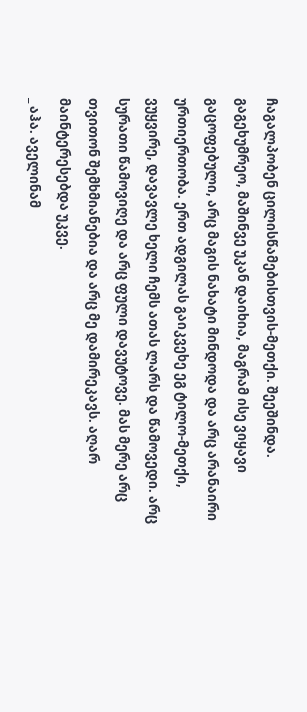ჩაგალპობენ ცილისწამებისთვის-მეთქი. შეეშინდა. გაგეხუმრეო, მაშინვე უკან დაიხია, მაგრამ ისე ვიყავი გაცოფებული, არც მაგის ნახატი მინდოდა და არც არანაირი ურთიერთობა. ერთ ადგილას გაიკვეხე ეგ ტილო-მეთქი, ვუყვირე, დავავლე ხელი ჩემს ათას ლარს და წამოვედი. არც სურათი წამოვიღე და არც ფული დავუტოვე. მას მერე არც თვითონ შემხმიანებია და არც მე დამირეკავს. აღარ მაინტერესებდა უკვე.
_ აჰა. აველინამ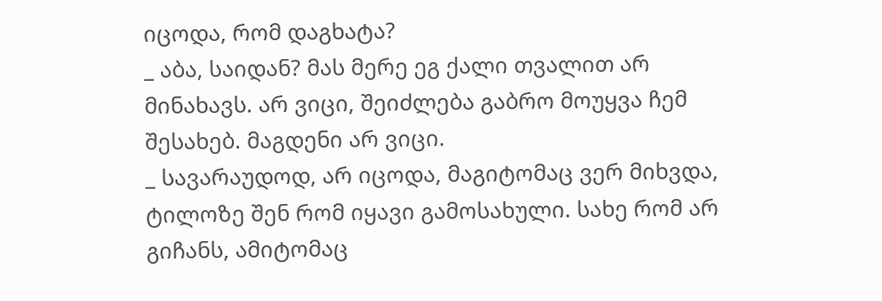იცოდა, რომ დაგხატა?
_ აბა, საიდან? მას მერე ეგ ქალი თვალით არ მინახავს. არ ვიცი, შეიძლება გაბრო მოუყვა ჩემ შესახებ. მაგდენი არ ვიცი.
_ სავარაუდოდ, არ იცოდა, მაგიტომაც ვერ მიხვდა, ტილოზე შენ რომ იყავი გამოსახული. სახე რომ არ გიჩანს, ამიტომაც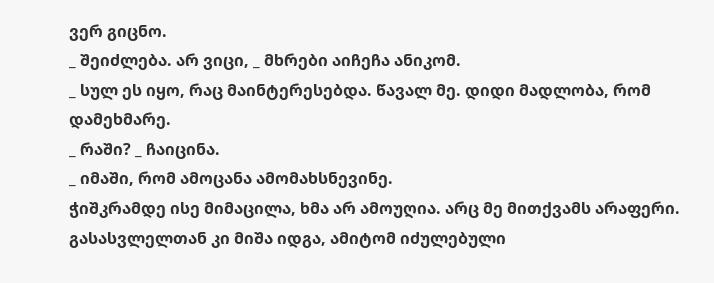ვერ გიცნო.
_ შეიძლება. არ ვიცი, _ მხრები აიჩეჩა ანიკომ.
_ სულ ეს იყო, რაც მაინტერესებდა. წავალ მე. დიდი მადლობა, რომ დამეხმარე.
_ რაში? _ ჩაიცინა.
_ იმაში, რომ ამოცანა ამომახსნევინე.
ჭიშკრამდე ისე მიმაცილა, ხმა არ ამოუღია. არც მე მითქვამს არაფერი. გასასვლელთან კი მიშა იდგა, ამიტომ იძულებული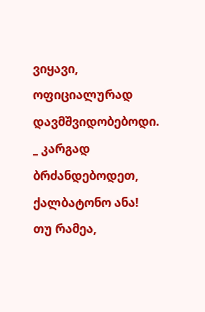ვიყავი, ოფიციალურად დავმშვიდობებოდი.
_ კარგად ბრძანდებოდეთ, ქალბატონო ანა! თუ რამეა,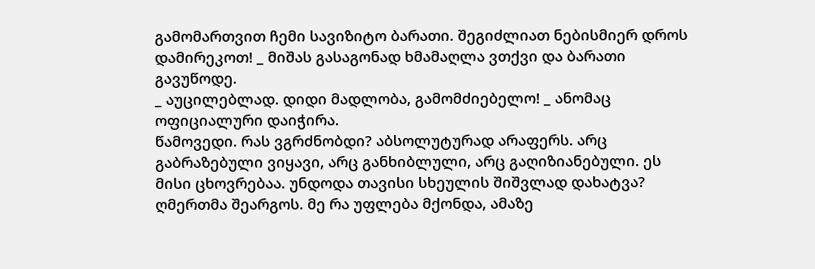გამომართვით ჩემი სავიზიტო ბარათი. შეგიძლიათ ნებისმიერ დროს დამირეკოთ! _ მიშას გასაგონად ხმამაღლა ვთქვი და ბარათი გავუწოდე.
_ აუცილებლად. დიდი მადლობა, გამომძიებელო! _ ანომაც ოფიციალური დაიჭირა.
წამოვედი. რას ვგრძნობდი? აბსოლუტურად არაფერს. არც გაბრაზებული ვიყავი, არც განხიბლული, არც გაღიზიანებული. ეს მისი ცხოვრებაა. უნდოდა თავისი სხეულის შიშვლად დახატვა? ღმერთმა შეარგოს. მე რა უფლება მქონდა, ამაზე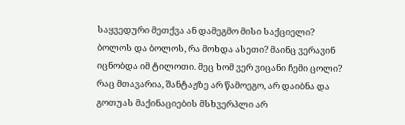საყვედური მეთქვა ან დამეგმო მისი საქციელი? ბოლოს და ბოლოს, რა მოხდა ასეთი? მაინც ვერავინ იცნობდა იმ ტილოთი. მეც ხომ ვერ ვიცანი ჩემი ცოლი? რაც მთავარია, შანტაჟზე არ წამოეგო, არ დაიბნა და გოთუას მაქინაციების მსხვერპლი არ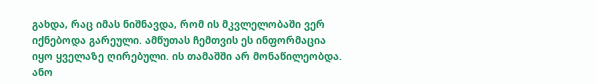გახდა, რაც იმას ნიშნავდა, რომ ის მკვლელობაში ვერ იქნებოდა გარეული. ამწუთას ჩემთვის ეს ინფორმაცია იყო ყველაზე ღირებული. ის თამაშში არ მონაწილეობდა. ანო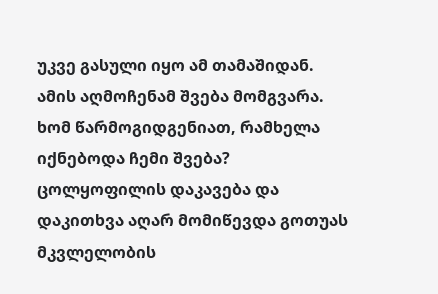უკვე გასული იყო ამ თამაშიდან.
ამის აღმოჩენამ შვება მომგვარა. ხომ წარმოგიდგენიათ, რამხელა იქნებოდა ჩემი შვება? ცოლყოფილის დაკავება და დაკითხვა აღარ მომიწევდა გოთუას მკვლელობის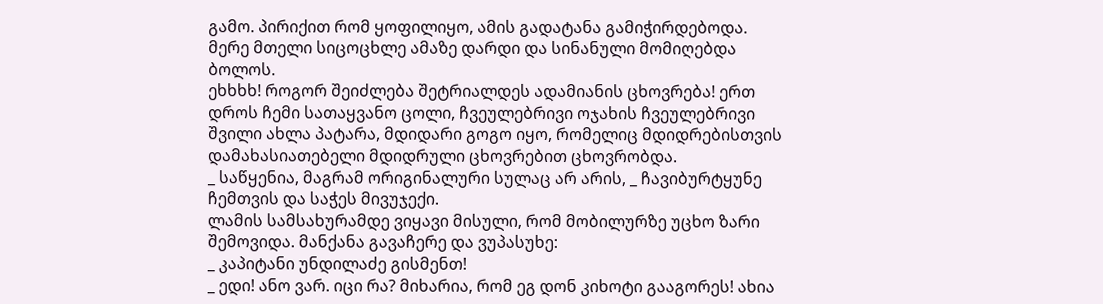გამო. პირიქით რომ ყოფილიყო, ამის გადატანა გამიჭირდებოდა. მერე მთელი სიცოცხლე ამაზე დარდი და სინანული მომიღებდა ბოლოს.
ეხხხხ! როგორ შეიძლება შეტრიალდეს ადამიანის ცხოვრება! ერთ დროს ჩემი სათაყვანო ცოლი, ჩვეულებრივი ოჯახის ჩვეულებრივი შვილი ახლა პატარა, მდიდარი გოგო იყო, რომელიც მდიდრებისთვის დამახასიათებელი მდიდრული ცხოვრებით ცხოვრობდა.
_ საწყენია, მაგრამ ორიგინალური სულაც არ არის, _ ჩავიბურტყუნე ჩემთვის და საჭეს მივუჯექი.
ლამის სამსახურამდე ვიყავი მისული, რომ მობილურზე უცხო ზარი შემოვიდა. მანქანა გავაჩერე და ვუპასუხე:
_ კაპიტანი უნდილაძე გისმენთ!
_ ედი! ანო ვარ. იცი რა? მიხარია, რომ ეგ დონ კიხოტი გააგორეს! ახია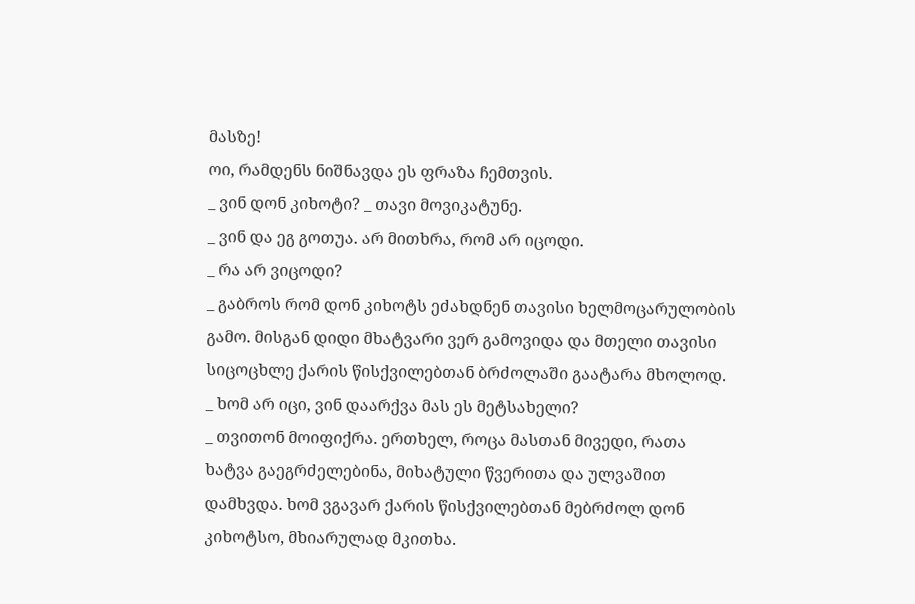მასზე!
ოი, რამდენს ნიშნავდა ეს ფრაზა ჩემთვის.
_ ვინ დონ კიხოტი? _ თავი მოვიკატუნე.
_ ვინ და ეგ გოთუა. არ მითხრა, რომ არ იცოდი.
_ რა არ ვიცოდი?
_ გაბროს რომ დონ კიხოტს ეძახდნენ თავისი ხელმოცარულობის გამო. მისგან დიდი მხატვარი ვერ გამოვიდა და მთელი თავისი სიცოცხლე ქარის წისქვილებთან ბრძოლაში გაატარა მხოლოდ.
_ ხომ არ იცი, ვინ დაარქვა მას ეს მეტსახელი?
_ თვითონ მოიფიქრა. ერთხელ, როცა მასთან მივედი, რათა ხატვა გაეგრძელებინა, მიხატული წვერითა და ულვაშით დამხვდა. ხომ ვგავარ ქარის წისქვილებთან მებრძოლ დონ კიხოტსო, მხიარულად მკითხა.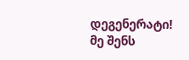დეგენერატი! მე შენს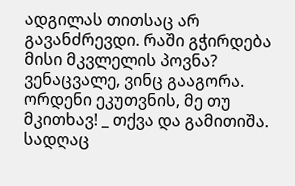ადგილას თითსაც არ გავანძრევდი. რაში გჭირდება მისი მკვლელის პოვნა? ვენაცვალე, ვინც გააგორა. ორდენი ეკუთვნის, მე თუ მკითხავ! _ თქვა და გამითიშა.
სადღაც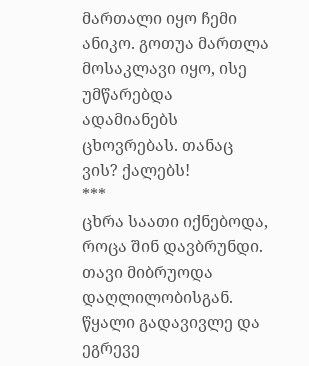მართალი იყო ჩემი ანიკო. გოთუა მართლა მოსაკლავი იყო, ისე უმწარებდა ადამიანებს ცხოვრებას. თანაც ვის? ქალებს!
***
ცხრა საათი იქნებოდა, როცა შინ დავბრუნდი. თავი მიბრუოდა დაღლილობისგან. წყალი გადავივლე და ეგრევე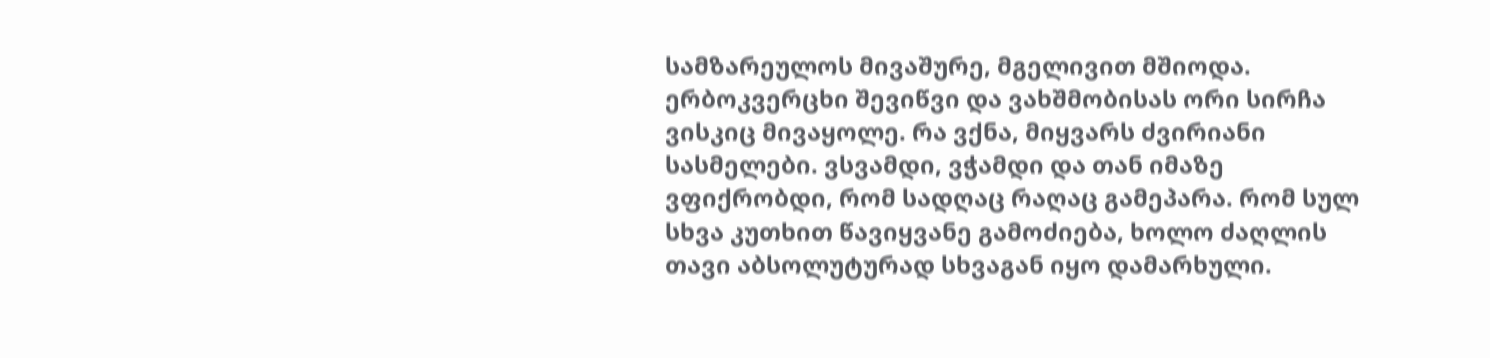სამზარეულოს მივაშურე, მგელივით მშიოდა. ერბოკვერცხი შევიწვი და ვახშმობისას ორი სირჩა ვისკიც მივაყოლე. რა ვქნა, მიყვარს ძვირიანი სასმელები. ვსვამდი, ვჭამდი და თან იმაზე ვფიქრობდი, რომ სადღაც რაღაც გამეპარა. რომ სულ სხვა კუთხით წავიყვანე გამოძიება, ხოლო ძაღლის თავი აბსოლუტურად სხვაგან იყო დამარხული.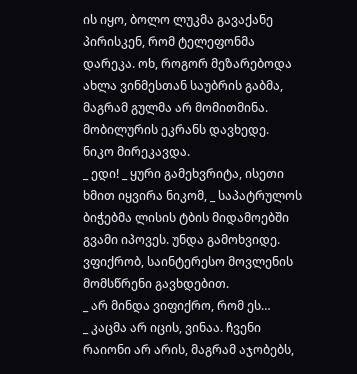ის იყო, ბოლო ლუკმა გავაქანე პირისკენ, რომ ტელეფონმა დარეკა. ოხ, როგორ მეზარებოდა ახლა ვინმესთან საუბრის გაბმა, მაგრამ გულმა არ მომითმინა. მობილურის ეკრანს დავხედე. ნიკო მირეკავდა.
_ ედი! _ ყური გამეხვრიტა, ისეთი ხმით იყვირა ნიკომ, _ საპატრულოს ბიჭებმა ლისის ტბის მიდამოებში გვამი იპოვეს. უნდა გამოხვიდე. ვფიქრობ, საინტერესო მოვლენის მომსწრენი გავხდებით.
_ არ მინდა ვიფიქრო, რომ ეს…
_ კაცმა არ იცის, ვინაა. ჩვენი რაიონი არ არის, მაგრამ აჯობებს,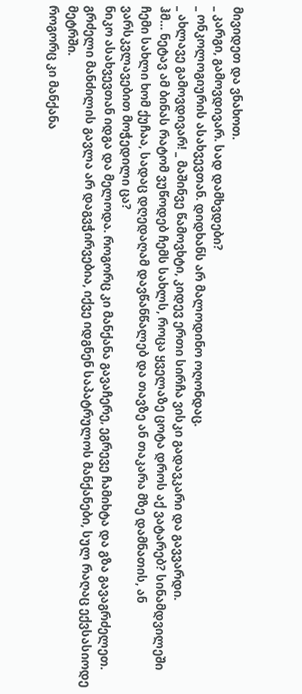მივიდეთ და ვნახოთ.
_ კარგი, გამოვდივარ. სად დამხვდები?
_ ონკოლოგიურის ასახვევთან. დიდხანს არ მალოდინო ოღონდაც.
_ ახლავე გამოვდივარ! _ მაშინვე წამოვხტი, კიდევ ერთი სირჩა ვისკი გადავკარი და გავვარდი.
ჰმ… ნეტავ ამ ბინას რატომ ვუწოდებ ჩემს სახლს, როცა ყველაზე ცოტა დროს აქ ვატარებ? სინამდვილეში ჩემი სახლი ხომ ქუჩაა, სადაც დღედაღამ დავწანწალებ და თავზე ან თაკარა მზე დამნათის, ან ვარსკვლავებით მოჭედილი ცა?
ნიკო ასახვევთან იდგა და მელოდა. როგორც კი მანქანა გავაჩერე, ეგრევე ჩამიხტა და გზა გავაგრძელეთ. გრძელი მანძილის გავლა არ დაგვჭირვებია, იქვე იდგნენ საპატრულოს მანქანები, სულ რაღაც ექვსასიოდე მეტრში.
როგორც კი მანქანა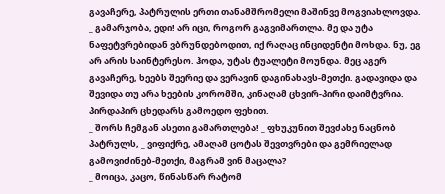გავაჩერე, პატრულის ერთი თანამშრომელი მაშინვე მოგვიახლოვდა.
_ გამარჯობა, ედი! არ იცი, როგორ გაგვიმართლა. მე და უტა ნაფეტვრებიდან ვბრუნდებოდით, იქ რაღაც ინციდენტი მოხდა. ნუ, ეგ არ არის საინტერესო. ჰოდა, უტას ტუალეტი მოუნდა. მეც აგერ გავაჩერე, ხეებს შეერიე და ვერავინ დაგინახავს-მეთქი. გადავიდა და შევიდა თუ არა ხეების კორომში, კინაღამ ცხვირ-პირი დაიმტვრია. პირდაპირ ცხედარს გამოედო ფეხით.
_ შორს ჩემგან ასეთი გამართლება! _ ფხუკუნით შევძახე ნაცნობ პატრულს, _ ვიფიქრე, ამაღამ ცოტას შევთვრები და გემრიელად გამოვიძინებ-მეთქი, მაგრამ ვინ მაცალა?
_ მოიცა, კაცო, წინასწარ რატომ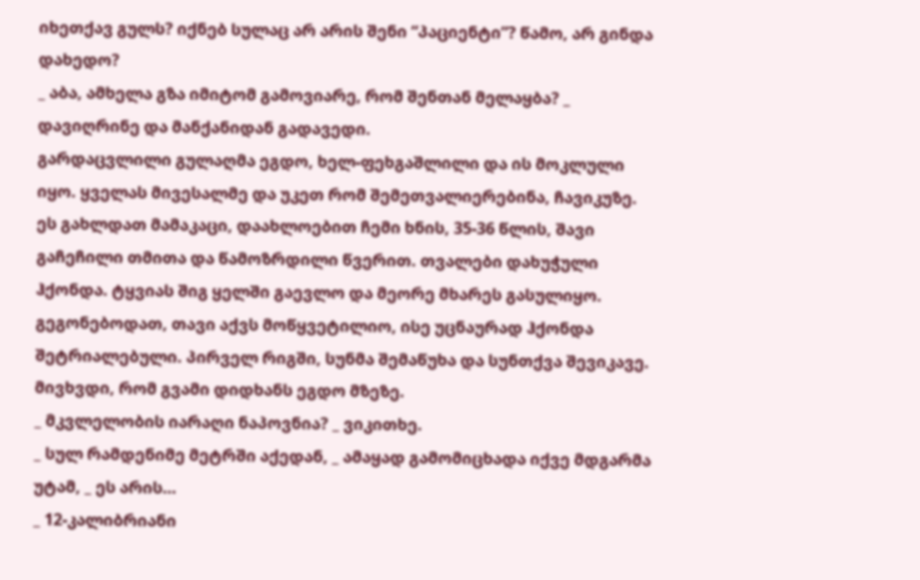იხეთქავ გულს? იქნებ სულაც არ არის შენი “პაციენტი”? წამო, არ გინდა დახედო?
_ აბა, ამხელა გზა იმიტომ გამოვიარე, რომ შენთან მელაყბა? _ დავიღრინე და მანქანიდან გადავედი.
გარდაცვლილი გულაღმა ეგდო, ხელ-ფეხგაშლილი და ის მოკლული იყო. ყველას მივესალმე და უკეთ რომ შემეთვალიერებინა, ჩავიკუზე. ეს გახლდათ მამაკაცი, დაახლოებით ჩემი ხნის, 35-36 წლის, შავი გაჩეჩილი თმითა და წამოზრდილი წვერით. თვალები დახუჭული ჰქონდა. ტყვიას შიგ ყელში გაევლო და მეორე მხარეს გასულიყო. გეგონებოდათ, თავი აქვს მოწყვეტილიო, ისე უცნაურად ჰქონდა შეტრიალებული. პირველ რიგში, სუნმა შემაწუხა და სუნთქვა შევიკავე. მივხვდი, რომ გვამი დიდხანს ეგდო მზეზე.
_ მკვლელობის იარაღი ნაპოვნია? _ ვიკითხე.
_ სულ რამდენიმე მეტრში აქედან, _ ამაყად გამომიცხადა იქვე მდგარმა უტამ, _ ეს არის…
_ 12-კალიბრიანი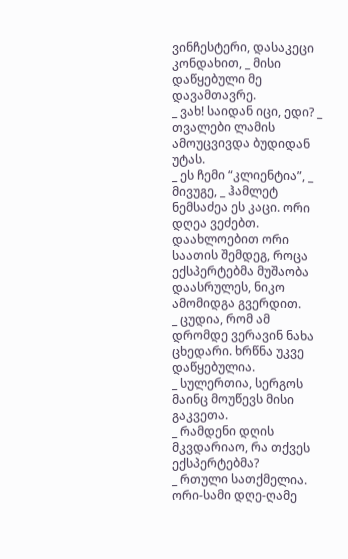ვინჩესტერი, დასაკეცი კონდახით, _ მისი დაწყებული მე დავამთავრე.
_ ვახ! საიდან იცი, ედი? _ თვალები ლამის ამოუცვივდა ბუდიდან უტას.
_ ეს ჩემი “კლიენტია”, _ მივუგე, _ ჰამლეტ ნემსაძეა ეს კაცი. ორი დღეა ვეძებთ.
დაახლოებით ორი საათის შემდეგ, როცა ექსპერტებმა მუშაობა დაასრულეს, ნიკო ამომიდგა გვერდით.
_ ცუდია, რომ ამ დრომდე ვერავინ ნახა ცხედარი. ხრწნა უკვე დაწყებულია.
_ სულერთია, სერგოს მაინც მოუწევს მისი გაკვეთა.
_ რამდენი დღის მკვდარიაო, რა თქვეს ექსპერტებმა?
_ რთული სათქმელია. ორი-სამი დღე-ღამე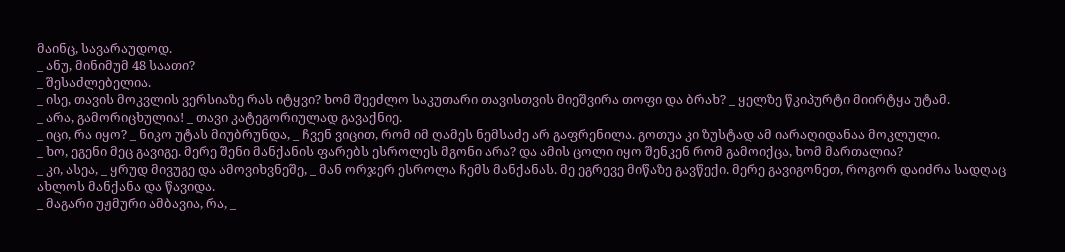მაინც, სავარაუდოდ.
_ ანუ, მინიმუმ 48 საათი?
_ შესაძლებელია.
_ ისე, თავის მოკვლის ვერსიაზე რას იტყვი? ხომ შეეძლო საკუთარი თავისთვის მიეშვირა თოფი და ბრახ? _ ყელზე წკიპურტი მიირტყა უტამ.
_ არა, გამორიცხულია! _ თავი კატეგორიულად გავაქნიე.
_ იცი, რა იყო? _ ნიკო უტას მიუბრუნდა, _ ჩვენ ვიცით, რომ იმ ღამეს ნემსაძე არ გაფრენილა. გოთუა კი ზუსტად ამ იარაღიდანაა მოკლული.
_ ხო, ეგენი მეც გავიგე. მერე შენი მანქანის ფარებს ესროლეს მგონი არა? და ამის ცოლი იყო შენკენ რომ გამოიქცა, ხომ მართალია?
_ კი, ასეა, _ ყრუდ მივუგე და ამოვიხვნეშე, _ მან ორჯერ ესროლა ჩემს მანქანას. მე ეგრევე მიწაზე გავწექი. მერე გავიგონეთ, როგორ დაიძრა სადღაც ახლოს მანქანა და წავიდა.
_ მაგარი უჟმური ამბავია, რა, _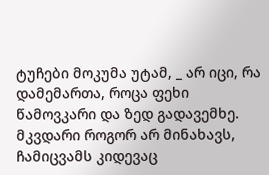ტუჩები მოკუმა უტამ, _ არ იცი, რა დამემართა, როცა ფეხი წამოვკარი და ზედ გადავემხე. მკვდარი როგორ არ მინახავს, ჩამიცვამს კიდევაც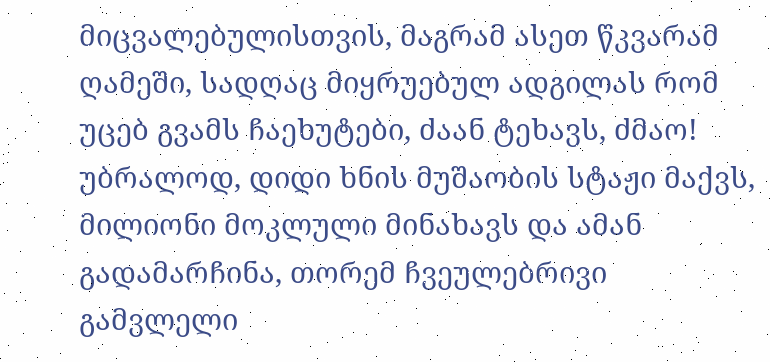მიცვალებულისთვის, მაგრამ ასეთ წკვარამ ღამეში, სადღაც მიყრუებულ ადგილას რომ უცებ გვამს ჩაეხუტები, ძაან ტეხავს, ძმაო! უბრალოდ, დიდი ხნის მუშაობის სტაჟი მაქვს, მილიონი მოკლული მინახავს და ამან გადამარჩინა, თორემ ჩვეულებრივი გამვლელი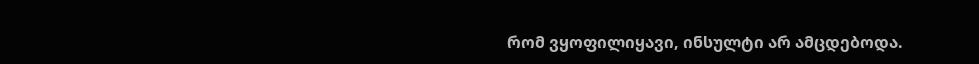რომ ვყოფილიყავი, ინსულტი არ ამცდებოდა.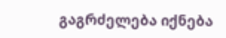გაგრძელება იქნება